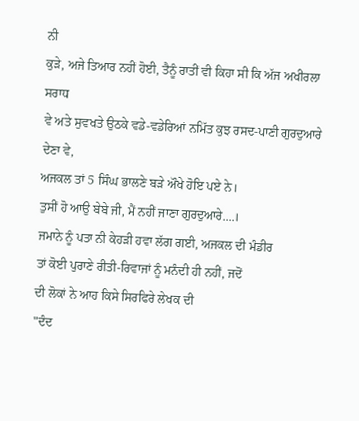ਨੀ
ਕੁੜੇ, ਅਜੇ ਤਿਆਰ ਨਹੀਂ ਹੋਈ, ਤੈਨੂੰ ਰਾਤੀਂ ਵੀ ਕਿਹਾ ਸੀ ਕਿ ਅੱਜ ਅਖੀਰਲਾ ਸਰਾਧ
ਵੇ ਅਤੇ ਸੁਵਖਤੇ ਉਠਕੇ ਵਡੇ-ਵਡੇਰਿਆਂ ਨਮਿੱਤ ਕੁਝ ਰਸਦ-ਪਾਣੀ ਗੁਰਦੁਆਰੇ ਦੇਣਾ ਵੇ,
ਅਜਕਲ ਤਾਂ 5 ਸਿੰਘ ਭਾਲਣੇ ਬੜੇ ਔਖੇ ਹੋਇ ਪਏ ਨੇ।
ਤੁਸੀਂ ਹੋ ਆਉ ਬੇਬੇ ਜੀ, ਮੈਂ ਨਹੀਂ ਜਾਣਾ ਗੁਰਦੁਆਰੇ....।
ਜਮਾਨੇ ਨੂੰ ਪਤਾ ਨੀ ਕੇਹੜੀ ਹਵਾ ਲੱਗ ਗਈ, ਅਜਕਲ ਦੀ ਮੰਡੀਰ
ਤਾਂ ਕੋਈ ਪੁਰਾਣੇ ਰੀਤੀ-ਰਿਵਾਜਾਂ ਨੂੰ ਮਨੰਦੀ ਹੀ ਨਹੀਂ, ਜਦੋਂ
ਦੀ ਲੋਕਾਂ ਨੇ ਆਹ ਕਿਸੇ ਸਿਰਫਿਰੇ ਲੇਖਕ ਦੀ
"ਦੰਦ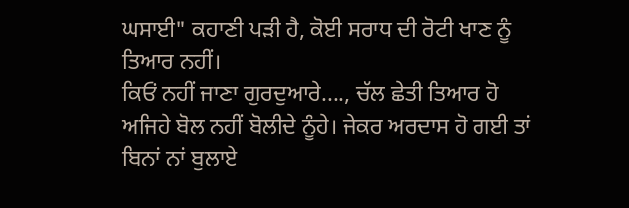ਘਸਾਈ" ਕਹਾਣੀ ਪੜੀ ਹੈ, ਕੋਈ ਸਰਾਧ ਦੀ ਰੋਟੀ ਖਾਣ ਨੂੰ
ਤਿਆਰ ਨਹੀਂ।
ਕਿਓਂ ਨਹੀਂ ਜਾਣਾ ਗੁਰਦੁਆਰੇ...., ਚੱਲ ਛੇਤੀ ਤਿਆਰ ਹੋ
ਅਜਿਹੇ ਬੋਲ ਨਹੀਂ ਬੋਲੀਦੇ ਨੂੰਹੇ। ਜੇਕਰ ਅਰਦਾਸ ਹੋ ਗਈ ਤਾਂ
ਬਿਨਾਂ ਨਾਂ ਬੁਲਾਏ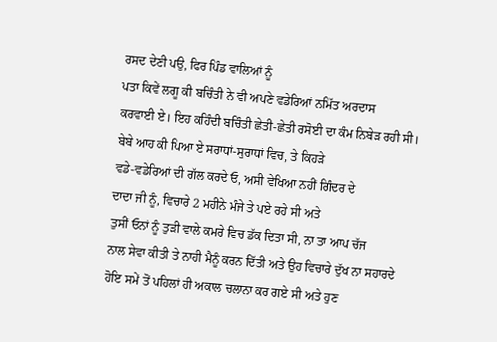ਰਸਦ ਦੇਣੀ ਪਉ, ਫਿਰ ਪਿੰਡ ਵਾਲਿਆਂ ਨੂੰ
ਪਤਾ ਕਿਵੇਂ ਲਗੂ ਕੀ ਬਚਿੰਤੀ ਨੇ ਵੀ ਅਪਣੇ ਵਡੇਰਿਆਂ ਨਮਿੱਤ ਅਰਦਾਸ
ਕਰਵਾਈ ਏ। ਇਹ ਕਹਿੰਦੀ ਬਚਿੰਤੀ ਛੇਤੀ-ਛੇਤੀ ਰਸੋਈ ਦਾ ਕੰਮ ਨਿਬੇੜ ਰਹੀ ਸੀ।
ਬੇਬੇ ਆਹ ਕੀ ਪਿਆ ਏ ਸਰਾਧਾਂ-ਸੁਰਾਧਾਂ ਵਿਚ, ਤੇ ਕਿਹੜੇ
ਵਡੇ-ਵਡੇਰਿਆਂ ਦੀ ਗੱਲ ਕਰਦੇ ਓ, ਅਸੀ ਵੇਖਿਆ ਨਹੀਂ ਗਿੰਦਰ ਦੇ
ਦਾਦਾ ਜੀ ਨੂੰ, ਵਿਚਾਰੇ 2 ਮਹੀਨੇ ਮੰਜੇ ਤੇ ਪਏ ਰਹੇ ਸੀ ਅਤੇ
ਤੁਸੀਂ ਓਨਾਂ ਨੂੰ ਤੁੜੀ ਵਾਲੇ ਕਮਰੇ ਵਿਚ ਡੱਕ ਦਿਤਾ ਸੀ, ਨਾ ਤਾ ਆਪ ਚੱਜ
ਨਾਲ ਸੇਵਾ ਕੀਤੀ ਤੇ ਨਾਹੀ ਮੈਨੂੰ ਕਰਨ ਦਿੱਤੀ ਅਤੇ ਉਹ ਵਿਚਾਰੇ ਦੁੱਖ ਨਾ ਸਹਾਰਦੇ
ਹੋਇ ਸਮੇਂ ਤੋਂ ਪਹਿਲਾਂ ਹੀ ਅਕਾਲ ਚਲਾਨਾ ਕਰ ਗਏ ਸੀ ਅਤੇ ਹੁਣ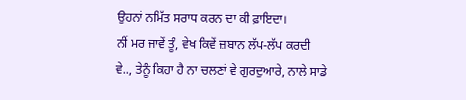ਉਹਨਾਂ ਨਮਿੱਤ ਸਰਾਧ ਕਰਨ ਦਾ ਕੀ ਫ਼ਾਇਦਾ।
ਨੀਂ ਮਰ ਜਾਵੇਂ ਤੂੰ, ਵੇਖ ਕਿਵੇਂ ਜ਼ਬਾਨ ਲੱਪ-ਲੱਪ ਕਰਦੀ
ਵੇ.., ਤੇਨੂੰ ਕਿਹਾ ਹੈ ਨਾ ਚਲਣਾਂ ਵੇ ਗੁਰਦੁਆਰੇ, ਨਾਲੇ ਸਾਡੇ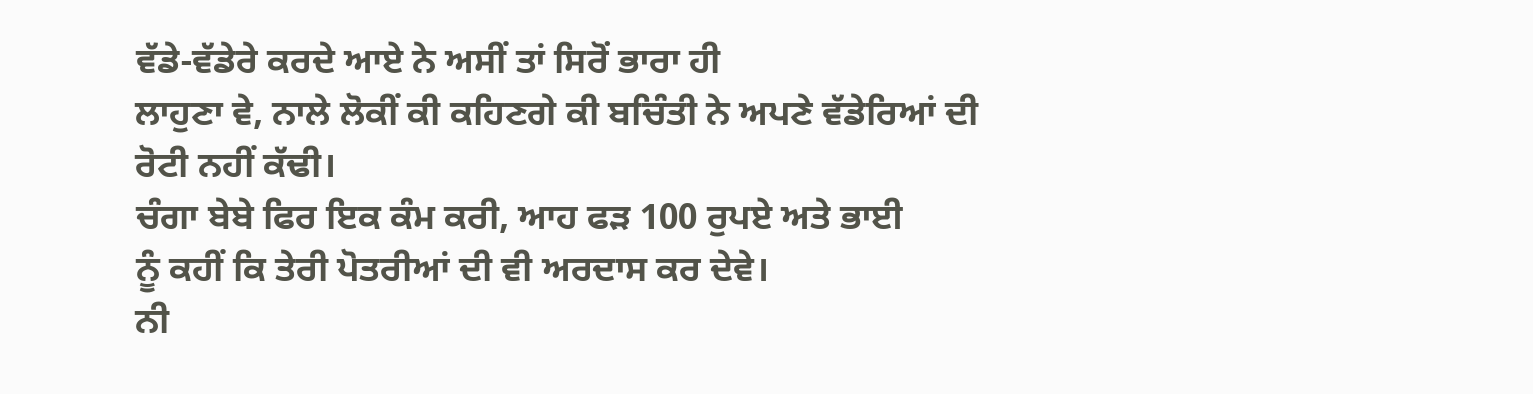ਵੱਡੇ-ਵੱਡੇਰੇ ਕਰਦੇ ਆਏ ਨੇ ਅਸੀਂ ਤਾਂ ਸਿਰੋਂ ਭਾਰਾ ਹੀ
ਲਾਹੁਣਾ ਵੇ, ਨਾਲੇ ਲੋਕੀਂ ਕੀ ਕਹਿਣਗੇ ਕੀ ਬਚਿੰਤੀ ਨੇ ਅਪਣੇ ਵੱਡੇਰਿਆਂ ਦੀ
ਰੋਟੀ ਨਹੀਂ ਕੱਢੀ।
ਚੰਗਾ ਬੇਬੇ ਫਿਰ ਇਕ ਕੰਮ ਕਰੀ, ਆਹ ਫੜ 100 ਰੁਪਏ ਅਤੇ ਭਾਈ
ਨੂੰ ਕਹੀਂ ਕਿ ਤੇਰੀ ਪੋਤਰੀਆਂ ਦੀ ਵੀ ਅਰਦਾਸ ਕਰ ਦੇਵੇ।
ਨੀ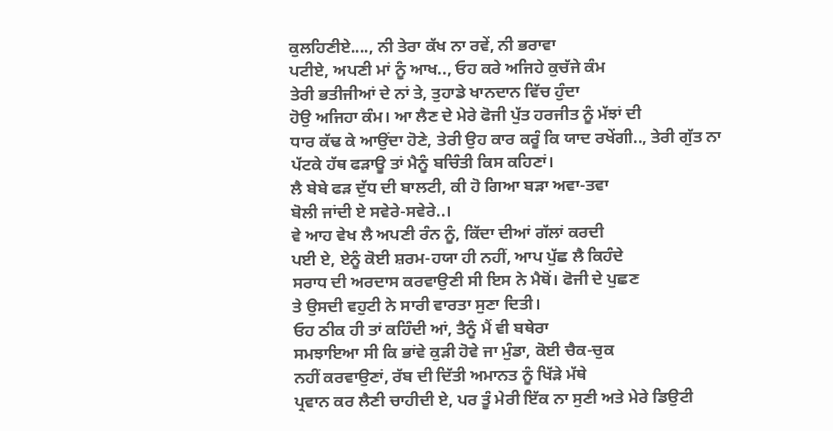ਕੁਲਹਿਣੀਏ...., ਨੀ ਤੇਰਾ ਕੱਖ ਨਾ ਰਵੇਂ, ਨੀ ਭਰਾਵਾ
ਪਟੀਏ, ਅਪਣੀ ਮਾਂ ਨੂੰ ਆਖ.., ਓਹ ਕਰੇ ਅਜਿਹੇ ਕੁਚੱਜੇ ਕੰਮ
ਤੇਰੀ ਭਤੀਜੀਆਂ ਦੇ ਨਾਂ ਤੇ, ਤੁਹਾਡੇ ਖਾਨਦਾਨ ਵਿੱਚ ਹੁੰਦਾ
ਹੋਉ ਅਜਿਹਾ ਕੰਮ। ਆ ਲੈਣ ਦੇ ਮੇਰੇ ਫੋਜੀ ਪੁੱਤ ਹਰਜੀਤ ਨੂੰ ਮੱਝਾਂ ਦੀ
ਧਾਰ ਕੱਢ ਕੇ ਆਉਂਦਾ ਹੋਣੇ, ਤੇਰੀ ਉਹ ਕਾਰ ਕਰੂੰ ਕਿ ਯਾਦ ਰਖੇਂਗੀ.., ਤੇਰੀ ਗੁੱਤ ਨਾ
ਪੱਟਕੇ ਹੱਥ ਫੜਾਊ ਤਾਂ ਮੈਨੂੰ ਬਚਿੰਤੀ ਕਿਸ ਕਹਿਣਾਂ।
ਲੈ ਬੇਬੇ ਫੜ ਦੁੱਧ ਦੀ ਬਾਲਟੀ, ਕੀ ਹੋ ਗਿਆ ਬੜਾ ਅਵਾ-ਤਵਾ
ਬੋਲੀ ਜਾਂਦੀ ਏ ਸਵੇਰੇ-ਸਵੇਰੇ..।
ਵੇ ਆਹ ਵੇਖ ਲੈ ਅਪਣੀ ਰੰਨ ਨੂੰ, ਕਿੱਦਾ ਦੀਆਂ ਗੱਲਾਂ ਕਰਦੀ
ਪਈ ਏ, ਏਨੂੰ ਕੋਈ ਸ਼ਰਮ-ਹਯਾ ਹੀ ਨਹੀਂ, ਆਪ ਪੁੱਛ ਲੈ ਕਿਹੰਦੇ
ਸਰਾਧ ਦੀ ਅਰਦਾਸ ਕਰਵਾਉਣੀ ਸੀ ਇਸ ਨੇ ਮੈਥੋਂ। ਫੋਜੀ ਦੇ ਪੁਛਣ
ਤੇ ਉਸਦੀ ਵਹੁਟੀ ਨੇ ਸਾਰੀ ਵਾਰਤਾ ਸੁਣਾ ਦਿਤੀ।
ਓਹ ਠੀਕ ਹੀ ਤਾਂ ਕਹਿੰਦੀ ਆਂ, ਤੈਨੂੰ ਮੈਂ ਵੀ ਬਥੇਰਾ
ਸਮਝਾਇਆ ਸੀ ਕਿ ਭਾਂਵੇ ਕੁੜੀ ਹੋਵੇ ਜਾ ਮੁੰਡਾ, ਕੋਈ ਚੈਕ-ਚੁਕ
ਨਹੀਂ ਕਰਵਾਉਣਾਂ, ਰੱਬ ਦੀ ਦਿੱਤੀ ਅਮਾਨਤ ਨੂੰ ਖਿੱੜੇ ਮੱਥੇ
ਪ੍ਰਵਾਨ ਕਰ ਲੈਣੀ ਚਾਹੀਦੀ ਏ, ਪਰ ਤੂੰ ਮੇਰੀ ਇੱਕ ਨਾ ਸੁਣੀ ਅਤੇ ਮੇਰੇ ਡਿਉਟੀ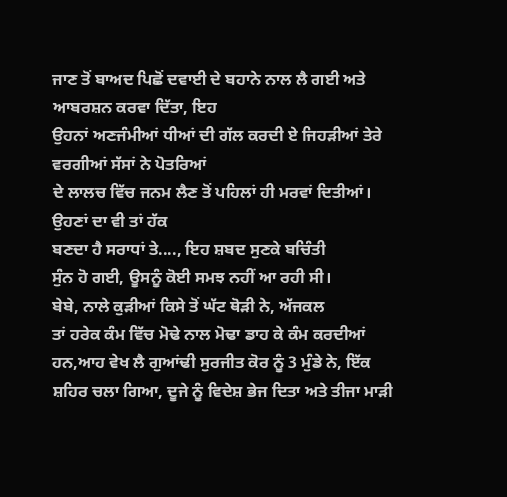ਜਾਣ ਤੋਂ ਬਾਅਦ ਪਿਛੋਂ ਦਵਾਈ ਦੇ ਬਹਾਨੇ ਨਾਲ ਲੈ ਗਈ ਅਤੇ ਆਬਰਸ਼ਨ ਕਰਵਾ ਦਿੱਤਾ, ਇਹ
ਉਹਨਾਂ ਅਣਜੰਮੀਆਂ ਧੀਆਂ ਦੀ ਗੱਲ ਕਰਦੀ ਏ ਜਿਹੜੀਆਂ ਤੇਰੇ ਵਰਗੀਆਂ ਸੱਸਾਂ ਨੇ ਪੋਤਰਿਆਂ
ਦੇ ਲਾਲਚ ਵਿੱਚ ਜਨਮ ਲੈਣ ਤੋਂ ਪਹਿਲਾਂ ਹੀ ਮਰਵਾਂ ਦਿਤੀਆਂ। ਉਹਣਾਂ ਦਾ ਵੀ ਤਾਂ ਹੱਕ
ਬਣਦਾ ਹੈ ਸਰਾਧਾਂ ਤੇ...., ਇਹ ਸ਼ਬਦ ਸੁਣਕੇ ਬਚਿੰਤੀ
ਸੁੰਨ ਹੋ ਗਈ, ਊਸਨੂੰ ਕੋਈ ਸਮਝ ਨਹੀਂ ਆ ਰਹੀ ਸੀ।
ਬੇਬੇ, ਨਾਲੇ ਕੁੜੀਆਂ ਕਿਸੇ ਤੋਂ ਘੱਟ ਥੋੜੀ ਨੇ, ਅੱਜਕਲ
ਤਾਂ ਹਰੇਕ ਕੰਮ ਵਿੱਚ ਮੋਢੇ ਨਾਲ ਮੋਢਾ ਡਾਹ ਕੇ ਕੰਮ ਕਰਦੀਆਂ
ਹਨ,ਆਹ ਵੇਖ ਲੈ ਗੁਆਂਢੀ ਸੁਰਜੀਤ ਕੋਰ ਨੂੰ 3 ਮੁੰਡੇ ਨੇ, ਇੱਕ
ਸ਼ਹਿਰ ਚਲਾ ਗਿਆ, ਦੂਜੇ ਨੂੰ ਵਿਦੇਸ਼ ਭੇਜ ਦਿਤਾ ਅਤੇ ਤੀਜਾ ਮਾੜੀ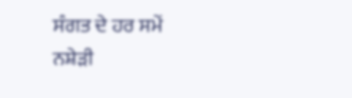ਸੰਗਤ ਦੇ ਹਰ ਸਮੇਂ ਨਸ਼ੇੜੀ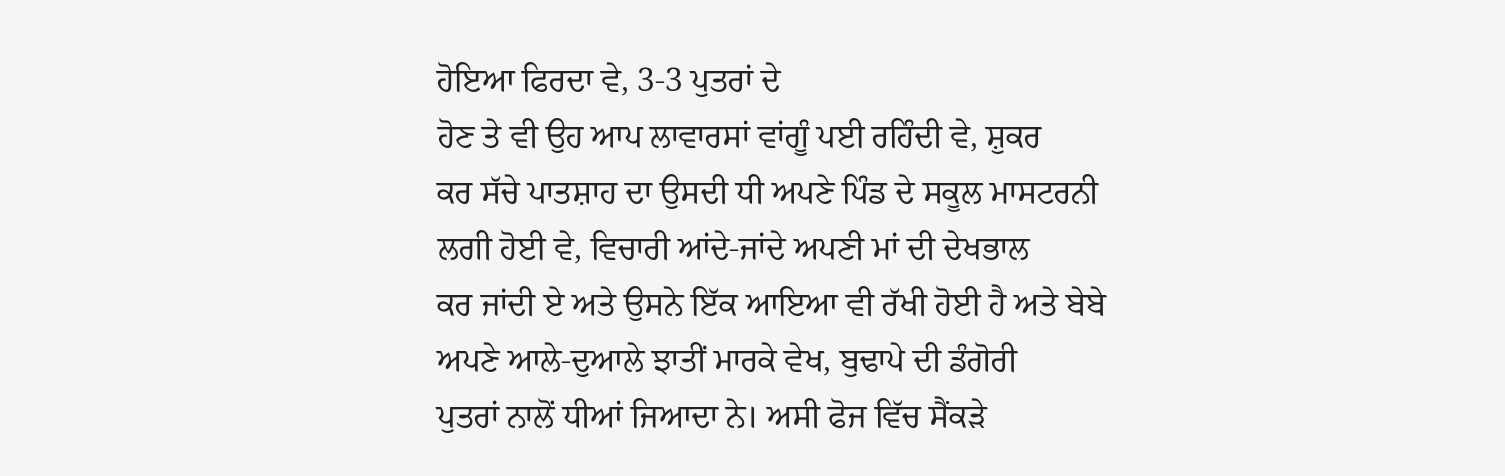ਹੋਇਆ ਫਿਰਦਾ ਵੇ, 3-3 ਪੁਤਰਾਂ ਦੇ
ਹੋਣ ਤੇ ਵੀ ਉਹ ਆਪ ਲਾਵਾਰਸਾਂ ਵਾਂਗੂੰ ਪਈ ਰਹਿੰਦੀ ਵੇ, ਸ਼ੁਕਰ
ਕਰ ਸੱਚੇ ਪਾਤਸ਼ਾਹ ਦਾ ਉਸਦੀ ਧੀ ਅਪਣੇ ਪਿੰਡ ਦੇ ਸਕੂਲ ਮਾਸਟਰਨੀ
ਲਗੀ ਹੋਈ ਵੇ, ਵਿਚਾਰੀ ਆਂਦੇ-ਜਾਂਦੇ ਅਪਣੀ ਮਾਂ ਦੀ ਦੇਖਭਾਲ
ਕਰ ਜਾਂਦੀ ਏ ਅਤੇ ਉਸਨੇ ਇੱਕ ਆਇਆ ਵੀ ਰੱਖੀ ਹੋਈ ਹੈ ਅਤੇ ਬੇਬੇ
ਅਪਣੇ ਆਲੇ-ਦੁਆਲੇ ਝਾਤੀਂ ਮਾਰਕੇ ਵੇਖ, ਬੁਢਾਪੇ ਦੀ ਡੰਗੋਰੀ
ਪੁਤਰਾਂ ਨਾਲੋਂ ਧੀਆਂ ਜਿਆਦਾ ਨੇ। ਅਸੀ ਫੋਜ ਵਿੱਚ ਸੈਂਕੜੇ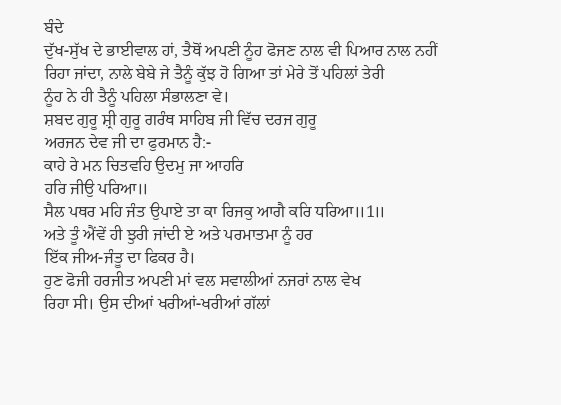ਬੰਦੇ
ਦੁੱਖ-ਸੁੱਖ ਦੇ ਭਾਈਵਾਲ ਹਾਂ, ਤੈਥੋਂ ਅਪਣੀ ਨੂੰਹ ਫੋਜਣ ਨਾਲ ਵੀ ਪਿਆਰ ਨਾਲ ਨਹੀਂ
ਰਿਹਾ ਜਾਂਦਾ, ਨਾਲੇ ਬੇਬੇ ਜੇ ਤੈਨੂੰ ਕੁੱਝ ਹੋ ਗਿਆ ਤਾਂ ਮੇਰੇ ਤੋਂ ਪਹਿਲਾਂ ਤੇਰੀ
ਨੂੰਹ ਨੇ ਹੀ ਤੈਨੂੰ ਪਹਿਲਾ ਸੰਭਾਲਣਾ ਵੇ।
ਸ਼ਬਦ ਗੁਰੂ ਸ਼੍ਰੀ ਗੁਰੂ ਗਰੰਥ ਸਾਹਿਬ ਜੀ ਵਿੱਚ ਦਰਜ ਗੁਰੂ
ਅਰਜਨ ਦੇਵ ਜੀ ਦਾ ਫੁਰਮਾਨ ਹੈ:-
ਕਾਹੇ ਰੇ ਮਨ ਚਿਤਵਹਿ ਉਦਮੁ ਜਾ ਆਹਰਿ
ਹਰਿ ਜੀਉ ਪਰਿਆ॥
ਸੈਲ ਪਥਰ ਮਹਿ ਜੰਤ ਉਪਾਏ ਤਾ ਕਾ ਰਿਜਕੁ ਆਗੈ ਕਰਿ ਧਰਿਆ॥1॥
ਅਤੇ ਤੂੰ ਐਂਵੇਂ ਹੀ ਝੁਰੀ ਜਾਂਦੀ ਏ ਅਤੇ ਪਰਮਾਤਮਾ ਨੂੰ ਹਰ
ਇੱਕ ਜੀਅ-ਜੰਤੂ ਦਾ ਫਿਕਰ ਹੈ।
ਹੁਣ ਫੋਜੀ ਹਰਜੀਤ ਅਪਣੀ ਮਾਂ ਵਲ ਸਵਾਲੀਆਂ ਨਜਰਾਂ ਨਾਲ ਵੇਖ
ਰਿਹਾ ਸੀ। ਉਸ ਦੀਆਂ ਖਰੀਆਂ-ਖਰੀਆਂ ਗੱਲਾਂ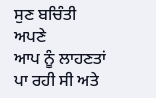ਸੁਣ ਬਚਿੰਤੀ ਅਪਣੇ
ਆਪ ਨੂੰ ਲਾਹਣਤਾਂ ਪਾ ਰਹੀ ਸੀ ਅਤੇ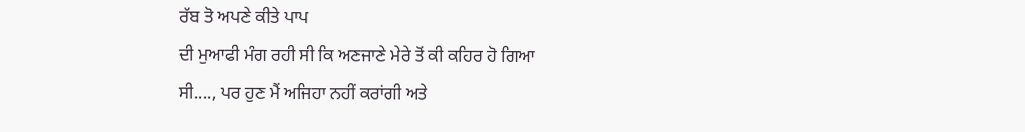ਰੱਬ ਤੋ ਅਪਣੇ ਕੀਤੇ ਪਾਪ
ਦੀ ਮੁਆਫੀ ਮੰਗ ਰਹੀ ਸੀ ਕਿ ਅਣਜਾਣੇ ਮੇਰੇ ਤੋਂ ਕੀ ਕਹਿਰ ਹੋ ਗਿਆ
ਸੀ...., ਪਰ ਹੁਣ ਮੈਂ ਅਜਿਹਾ ਨਹੀਂ ਕਰਾਂਗੀ ਅਤੇ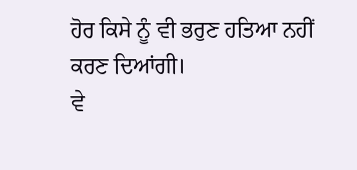ਹੋਰ ਕਿਸੇ ਨੂੰ ਵੀ ਭਰੁਣ ਹਤਿਆ ਨਹੀਂ
ਕਰਣ ਦਿਆਂਗੀ।
ਵੇ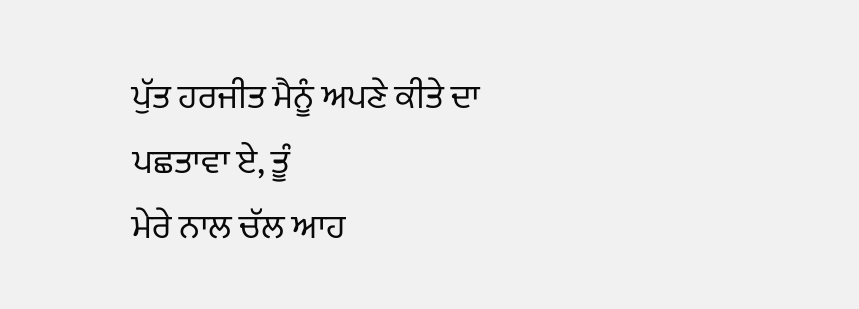ਪੁੱਤ ਹਰਜੀਤ ਮੈਨੂੰ ਅਪਣੇ ਕੀਤੇ ਦਾ ਪਛਤਾਵਾ ਏ, ਤੂੰ
ਮੇਰੇ ਨਾਲ ਚੱਲ ਆਹ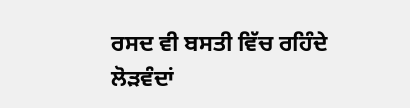ਰਸਦ ਵੀ ਬਸਤੀ ਵਿੱਚ ਰਹਿੰਦੇ ਲੋੜਵੰਦਾਂ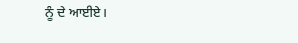ਨੂੰ ਦੇ ਆਈਏ।